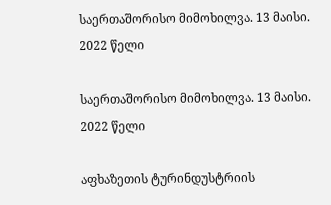საერთაშორისო მიმოხილვა. 13 მაისი. 2022 წელი

საერთაშორისო მიმოხილვა. 13 მაისი. 2022 წელი

აფხაზეთის ტურინდუსტრიის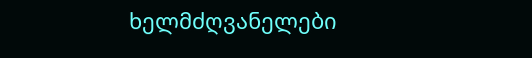ხელმძღვანელები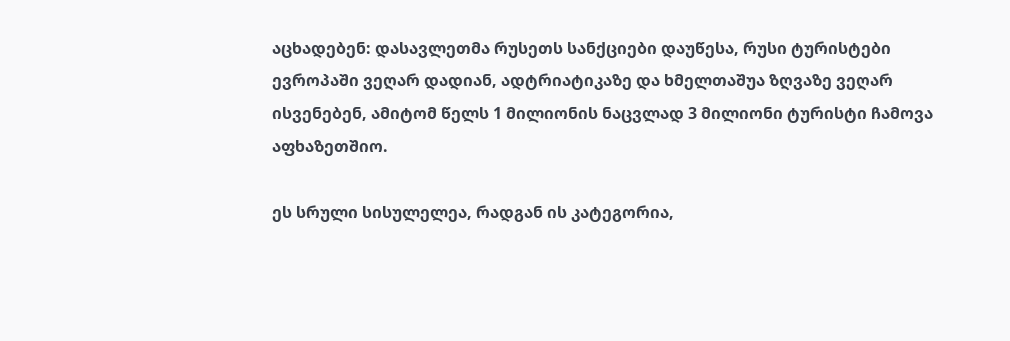აცხადებენ: დასავლეთმა რუსეთს სანქციები დაუწესა, რუსი ტურისტები ევროპაში ვეღარ დადიან, ადტრიატიკაზე და ხმელთაშუა ზღვაზე ვეღარ ისვენებენ, ამიტომ წელს 1 მილიონის ნაცვლად 3 მილიონი ტურისტი ჩამოვა აფხაზეთშიო.

ეს სრული სისულელეა, რადგან ის კატეგორია,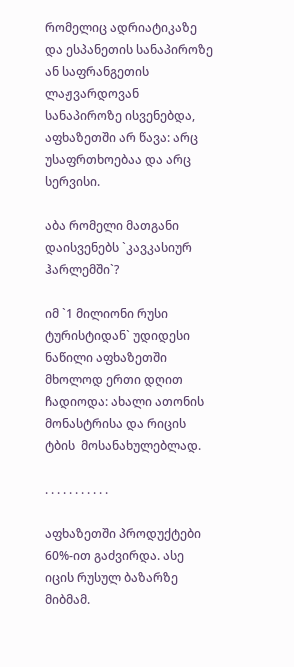რომელიც ადრიატიკაზე და ესპანეთის სანაპიროზე ან საფრანგეთის ლაჟვარდოვან სანაპიროზე ისვენებდა, აფხაზეთში არ წავა: არც უსაფრთხოებაა და არც სერვისი.

აბა რომელი მათგანი  დაისვენებს `კავკასიურ ჰარლემში`?

იმ `1 მილიონი რუსი ტურისტიდან` უდიდესი ნაწილი აფხაზეთში მხოლოდ ერთი დღით ჩადიოდა: ახალი ათონის მონასტრისა და რიცის ტბის  მოსანახულებლად.

. . . . . . . . . . .

აფხაზეთში პროდუქტები 60%-ით გაძვირდა. ასე იცის რუსულ ბაზარზე მიბმამ.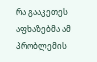რა გააკეთეს აფხაზებმა ამ პრობლემის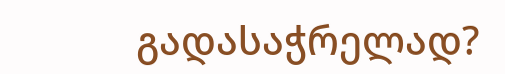გადასაჭრელად?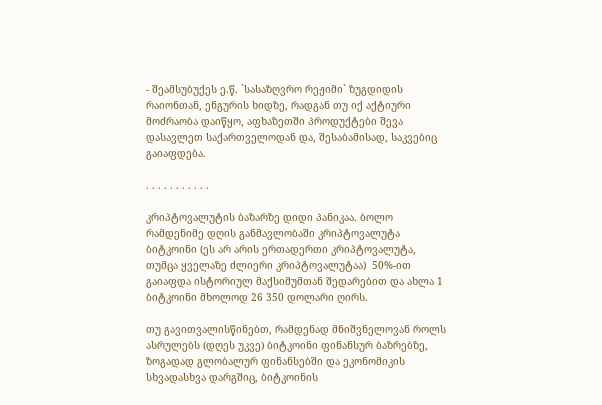- შეამსუბუქეს ე.წ. `სასაზღვრო რეჟიმი` ზუგდიდის რაიონთან, ენგურის ხიდზე, რადგან თუ იქ აქტიური მოძრაობა დაიწყო, აფხაზეთში პროდუქტები შევა დასავლეთ საქართველოდან და, შესაბამისად, საკვებიც გაიაფდება.

. . . . . . . . . . .

კრიპტოვალუტის ბაზარზე დიდი პანიკაა. ბოლო რამდენიმე დღის განმავლობაში კრიპტოვალუტა ბიტკოინი (ეს არ არის ერთადერთი კრიპტოვალუტა, თუმცა ყველაზე ძლიერი კრიპტოვალუტაა)  50%-ით გაიაფდა ისტორიულ მაქსიმუმთან შედარებით და ახლა 1 ბიტკოინი მხოლოდ 26 350 დოლარი ღირს.

თუ გავითვალისწინებთ, რამდენად მნიშვნელოვან როლს ასრულებს (დღეს უკვე) ბიტკოინი ფინანსურ ბაზრებზე, ზოგადად გლობალურ ფინანსებში და ეკონომიკის სხვადასხვა დარგშიც, ბიტკოინის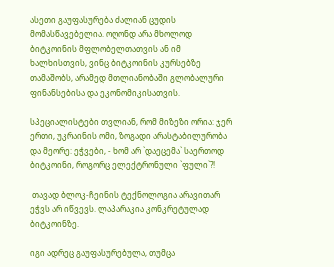ასეთი გაუფასურება ძალიან ცუდის მომასწავებელია. ოღონდ არა მხოლოდ ბიტკოინის მფლობელთათვის ან იმ ხალხისთვის, ვინც ბიტკოინის კურსებზე თამაშობს, არამედ მთლიანობაში გლობალური ფინანსებისა და ეკონომიკისათვის.

სპეციალისტები თვლიან, რომ მიზეზი ორია: ჯერ ერთი, უკრაინის ომი, ზოგადი არასტაბილურობა და მეორე: ეჭვები, - ხომ არ `დაეცემა` საერთოდ ბიტკოინი, როგორც ელექტრონული `ფული`?!

 თავად ბლოკ-ჩეინის ტექნოლოგია არავითარ ეჭვს არ იწვევს. ლაპარაკია კონკრეტულად ბიტკოინზე.

იგი ადრეც გაუფასურებულა, თუმცა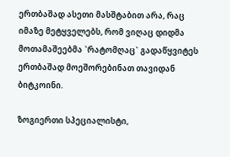ერთბაშად ასეთი მასშტაბით არა, რაც იმაზე მეტყველებს, რომ ვიღაც დიდმა მოთამაშეებმა `რატომღაც` გადაწყვიტეს ერთბაშად მოეშორებინათ თავიდან ბიტკოინი.

ზოგიერთი სპეციალისტი,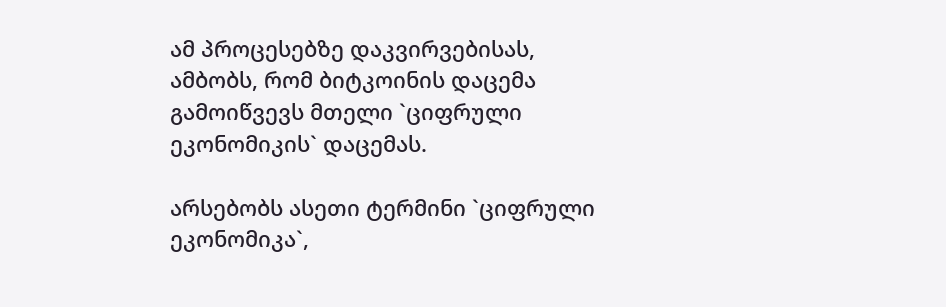ამ პროცესებზე დაკვირვებისას, ამბობს, რომ ბიტკოინის დაცემა გამოიწვევს მთელი `ციფრული ეკონომიკის` დაცემას.

არსებობს ასეთი ტერმინი `ციფრული ეკონომიკა`,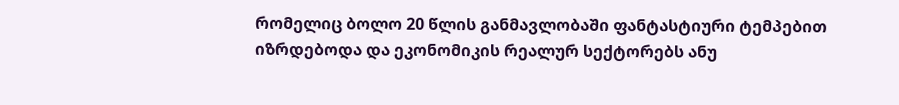რომელიც ბოლო 20 წლის განმავლობაში ფანტასტიური ტემპებით იზრდებოდა და ეკონომიკის რეალურ სექტორებს ანუ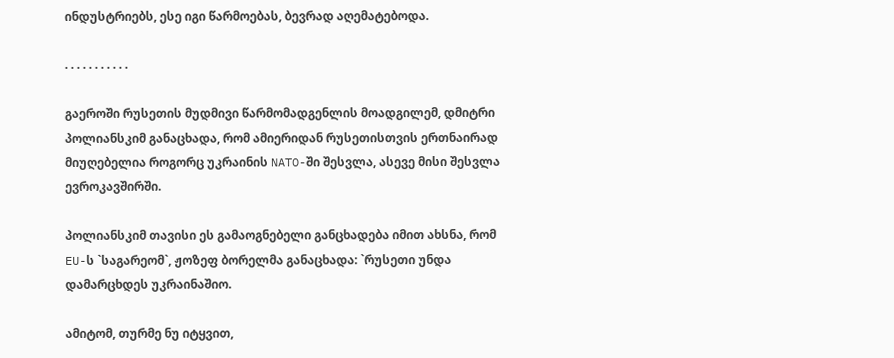ინდუსტრიებს, ესე იგი წარმოებას, ბევრად აღემატებოდა.

. . . . . . . . . . .

გაეროში რუსეთის მუდმივი წარმომადგენლის მოადგილემ, დმიტრი პოლიანსკიმ განაცხადა, რომ ამიერიდან რუსეთისთვის ერთნაირად მიუღებელია როგორც უკრაინის NATO-ში შესვლა, ასევე მისი შესვლა ევროკავშირში.

პოლიანსკიმ თავისი ეს გამაოგნებელი განცხადება იმით ახსნა, რომ EU-ს `საგარეომ`, ჟოზეფ ბორელმა განაცხადა: `რუსეთი უნდა დამარცხდეს უკრაინაშიო.

ამიტომ, თურმე ნუ იტყვით,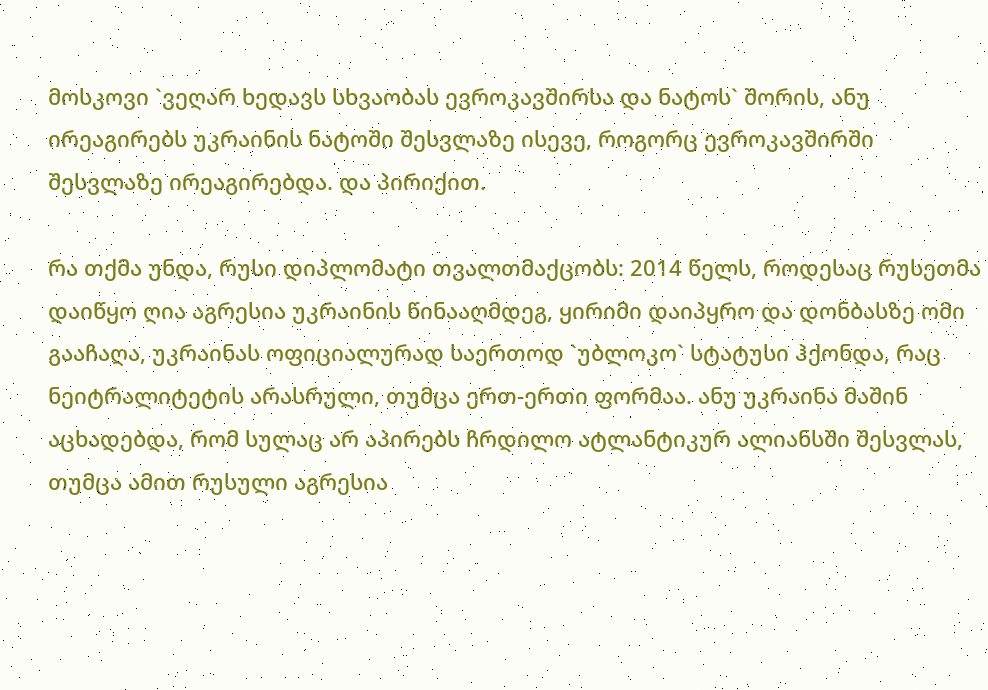მოსკოვი `ვეღარ ხედავს სხვაობას ევროკავშირსა და ნატოს` შორის, ანუ ირეაგირებს უკრაინის ნატოში შესვლაზე ისევე, როგორც ევროკავშირში შესვლაზე ირეაგირებდა. და პირიქით.

რა თქმა უნდა, რუსი დიპლომატი თვალთმაქცობს: 2014 წელს, როდესაც რუსეთმა დაიწყო ღია აგრესია უკრაინის წინააღმდეგ, ყირიმი დაიპყრო და დონბასზე ომი გააჩაღა, უკრაინას ოფიციალურად საერთოდ `უბლოკო` სტატუსი ჰქონდა, რაც ნეიტრალიტეტის არასრული, თუმცა ერთ-ერთი ფორმაა. ანუ უკრაინა მაშინ აცხადებდა, რომ სულაც არ აპირებს ჩრდილო ატლანტიკურ ალიანსში შესვლას, თუმცა ამით რუსული აგრესია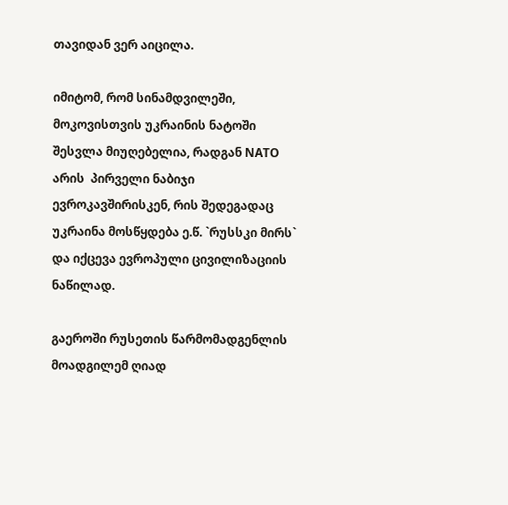თავიდან ვერ აიცილა.

იმიტომ, რომ სინამდვილეში, მოკოვისთვის უკრაინის ნატოში შესვლა მიუღებელია, რადგან NATO არის  პირველი ნაბიჯი ევროკავშირისკენ, რის შედეგადაც უკრაინა მოსწყდება ე.წ. `რუსსკი მირს` და იქცევა ევროპული ცივილიზაციის ნაწილად.

გაეროში რუსეთის წარმომადგენლის მოადგილემ ღიად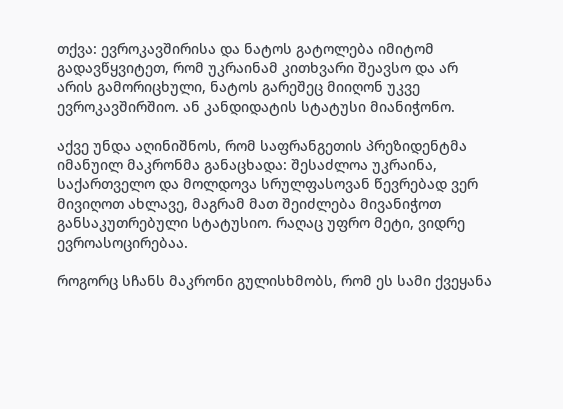თქვა: ევროკავშირისა და ნატოს გატოლება იმიტომ გადავწყვიტეთ, რომ უკრაინამ კითხვარი შეავსო და არ არის გამორიცხული, ნატოს გარეშეც მიიღონ უკვე ევროკავშირშიო. ან კანდიდატის სტატუსი მიანიჭონო.

აქვე უნდა აღინიშნოს, რომ საფრანგეთის პრეზიდენტმა იმანუილ მაკრონმა განაცხადა: შესაძლოა უკრაინა, საქართველო და მოლდოვა სრულფასოვან წევრებად ვერ მივიღოთ ახლავე, მაგრამ მათ შეიძლება მივანიჭოთ განსაკუთრებული სტატუსიო. რაღაც უფრო მეტი, ვიდრე ევროასოცირებაა.

როგორც სჩანს მაკრონი გულისხმობს, რომ ეს სამი ქვეყანა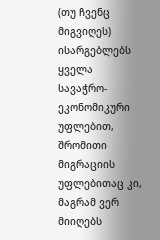(თუ ჩვენც მიგვიღეს) ისარგებლებს ყველა სავაჭრო-ეკონომიკური უფლებით, შრომითი მიგრაციის უფლებითაც კი, მაგრამ ვერ მიიღებს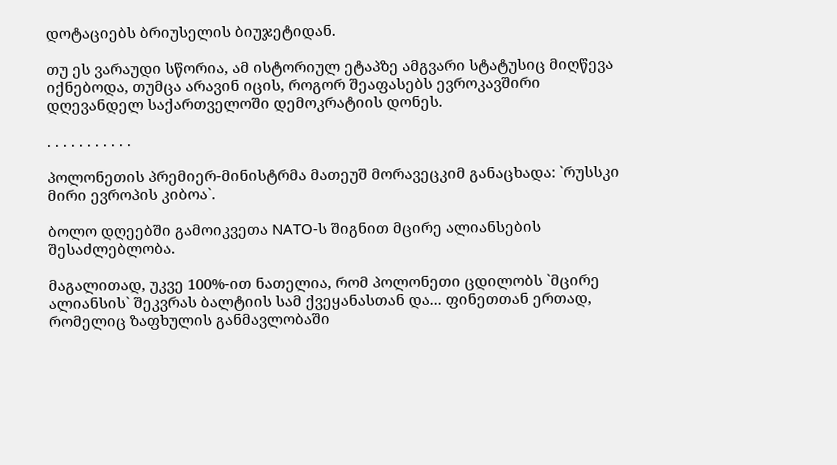დოტაციებს ბრიუსელის ბიუჯეტიდან.

თუ ეს ვარაუდი სწორია, ამ ისტორიულ ეტაპზე ამგვარი სტატუსიც მიღწევა იქნებოდა, თუმცა არავინ იცის, როგორ შეაფასებს ევროკავშირი დღევანდელ საქართველოში დემოკრატიის დონეს.

. . . . . . . . . . .

პოლონეთის პრემიერ-მინისტრმა მათეუშ მორავეცკიმ განაცხადა: `რუსსკი მირი ევროპის კიბოა`.

ბოლო დღეებში გამოიკვეთა NATO-ს შიგნით მცირე ალიანსების  შესაძლებლობა.

მაგალითად, უკვე 100%-ით ნათელია, რომ პოლონეთი ცდილობს `მცირე ალიანსის` შეკვრას ბალტიის სამ ქვეყანასთან და... ფინეთთან ერთად, რომელიც ზაფხულის განმავლობაში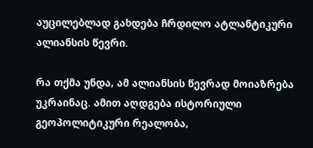აუცილებლად გახდება ჩრდილო ატლანტიკური ალიანსის წევრი.

რა თქმა უნდა, ამ ალიანსის წევრად მოიაზრება უკრაინაც. ამით აღდგება ისტორიული გეოპოლიტიკური რეალობა,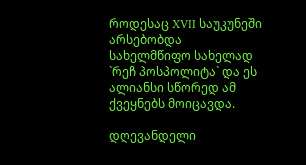როდესაც XVII საუკუნეში არსებობდა სახელმწიფო სახელად `რეჩ პოსპოლიტა` და ეს ალიანსი სწორედ ამ ქვეყნებს მოიცავდა.

დღევანდელი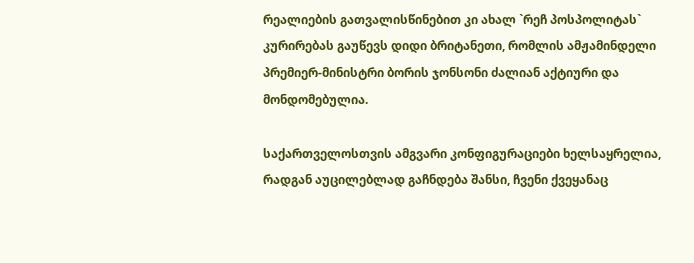რეალიების გათვალისწინებით კი ახალ `რეჩ პოსპოლიტას` კურირებას გაუწევს დიდი ბრიტანეთი, რომლის ამჟამინდელი პრემიერ-მინისტრი ბორის ჯონსონი ძალიან აქტიური და მონდომებულია.

საქართველოსთვის ამგვარი კონფიგურაციები ხელსაყრელია, რადგან აუცილებლად გაჩნდება შანსი, ჩვენი ქვეყანაც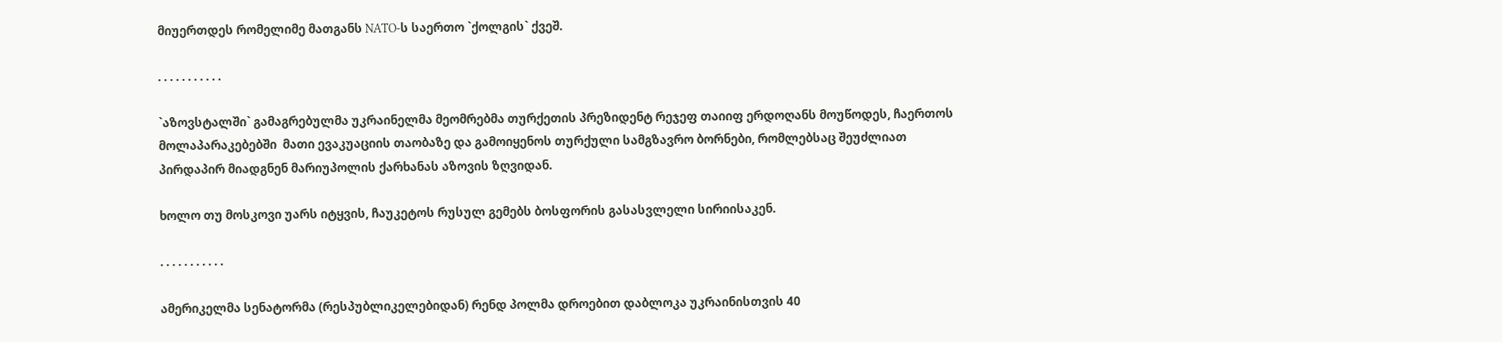მიუერთდეს რომელიმე მათგანს NATO-ს საერთო `ქოლგის` ქვეშ.

. . . . . . . . . . .

`აზოვსტალში` გამაგრებულმა უკრაინელმა მეომრებმა თურქეთის პრეზიდენტ რეჯეფ თაიიფ ერდოღანს მოუწოდეს, ჩაერთოს მოლაპარაკებებში  მათი ევაკუაციის თაობაზე და გამოიყენოს თურქული სამგზავრო ბორნები, რომლებსაც შეუძლიათ პირდაპირ მიადგნენ მარიუპოლის ქარხანას აზოვის ზღვიდან.

ხოლო თუ მოსკოვი უარს იტყვის, ჩაუკეტოს რუსულ გემებს ბოსფორის გასასვლელი სირიისაკენ.

. . . . . . . . . . .

ამერიკელმა სენატორმა (რესპუბლიკელებიდან) რენდ პოლმა დროებით დაბლოკა უკრაინისთვის 40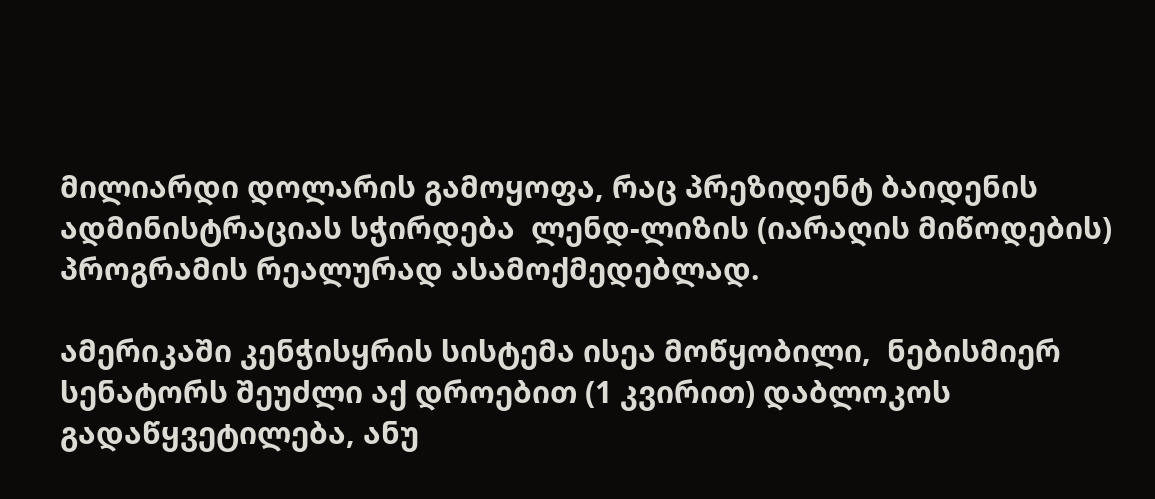მილიარდი დოლარის გამოყოფა, რაც პრეზიდენტ ბაიდენის ადმინისტრაციას სჭირდება  ლენდ-ლიზის (იარაღის მიწოდების) პროგრამის რეალურად ასამოქმედებლად.

ამერიკაში კენჭისყრის სისტემა ისეა მოწყობილი,  ნებისმიერ სენატორს შეუძლი აქ დროებით (1 კვირით) დაბლოკოს გადაწყვეტილება, ანუ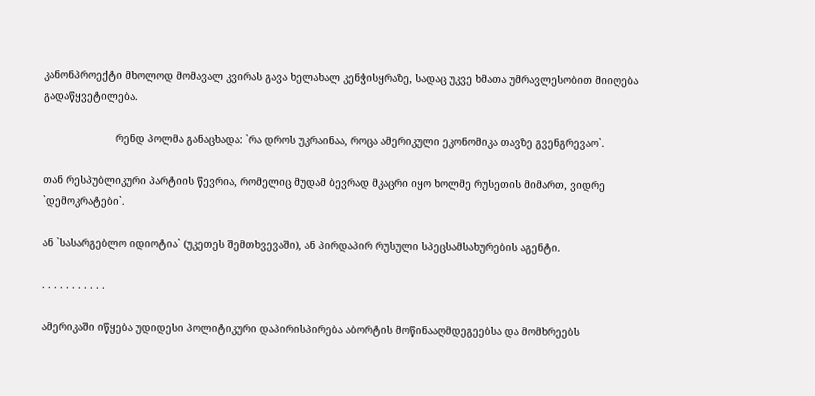კანონპროექტი მხოლოდ მომავალ კვირას გავა ხელახალ კენჭისყრაზე, სადაც უკვე ხმათა უმრავლესობით მიიღება გადაწყვეტილება.

                        რენდ პოლმა განაცხადა: `რა დროს უკრაინაა, როცა ამერიკული ეკონომიკა თავზე გვენგრევაო`.

თან რესპუბლიკური პარტიის წევრია, რომელიც მუდამ ბევრად მკაცრი იყო ხოლმე რუსეთის მიმართ, ვიდრე `დემოკრატები`.

ან `სასარგებლო იდიოტია` (უკეთეს შემთხვევაში), ან პირდაპირ რუსული სპეცსამსახურების აგენტი.

. . . . . . . . . . .

ამერიკაში იწყება უდიდესი პოლიტიკური დაპირისპირება აბორტის მოწინააღმდეგეებსა და მომხრეებს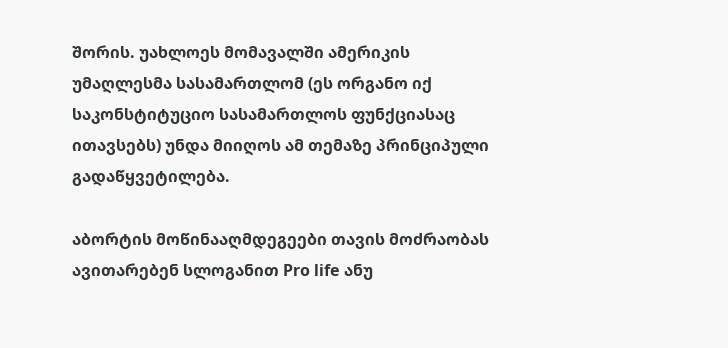შორის. უახლოეს მომავალში ამერიკის უმაღლესმა სასამართლომ (ეს ორგანო იქ საკონსტიტუციო სასამართლოს ფუნქციასაც ითავსებს) უნდა მიიღოს ამ თემაზე პრინციპული გადაწყვეტილება.

აბორტის მოწინააღმდეგეები თავის მოძრაობას ავითარებენ სლოგანით Pro life ანუ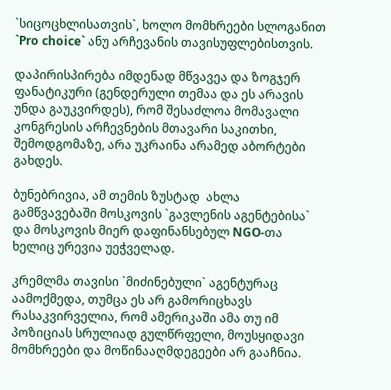`სიცოცხლისათვის`, ხოლო მომხრეები სლოგანით `Pro choice` ანუ არჩევანის თავისუფლებისთვის.

დაპირისპირება იმდენად მწვავეა და ზოგჯერ ფანატიკური (გენდერული თემაა და ეს არავის უნდა გაუკვირდეს), რომ შესაძლოა მომავალი კონგრესის არჩევნების მთავარი საკითხი, შემოდგომაზე, არა უკრაინა არამედ აბორტები გახდეს.

ბუნებრივია, ამ თემის ზუსტად  ახლა გამწვავებაში მოსკოვის `გავლენის აგენტებისა` და მოსკოვის მიერ დაფინანსებულ NGO-თა ხელიც ურევია უეჭველად.

კრემლმა თავისი `მიძინებული` აგენტურაც აამოქმედა, თუმცა ეს არ გამორიცხავს რასაკვირველია, რომ ამერიკაში ამა თუ იმ პოზიციას სრულიად გულწრფელი, მოუსყიდავი მომხრეები და მოწინააღმდეგეები არ გააჩნია.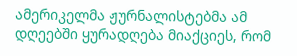ამერიკელმა ჟურნალისტებმა ამ დღეებში ყურადღება მიაქციეს, რომ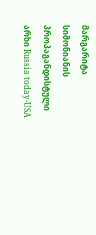მარგარიტა სიმონიანის პროპაგანდისტული არხი Russia today-USA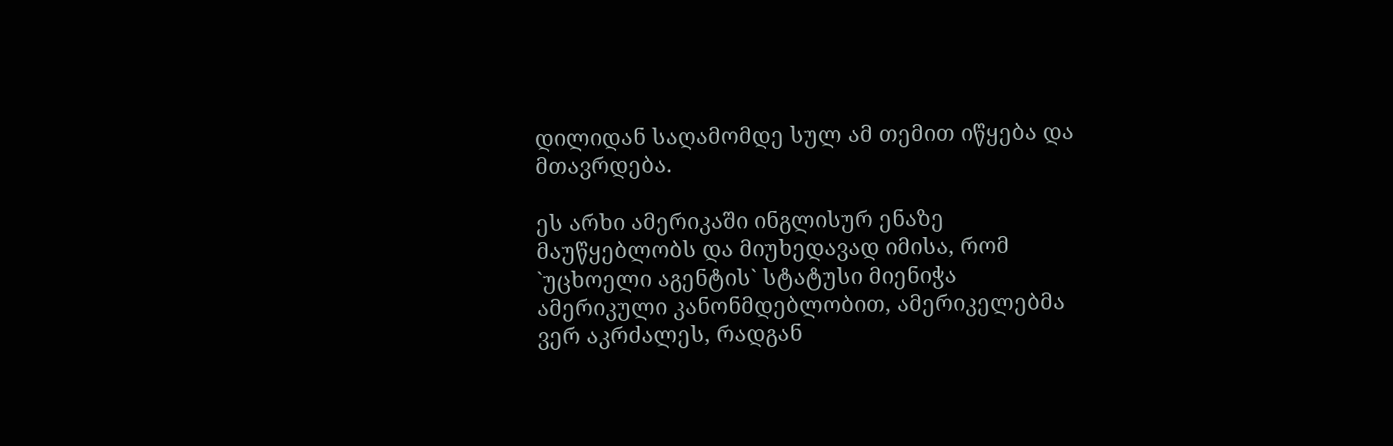დილიდან საღამომდე სულ ამ თემით იწყება და მთავრდება.

ეს არხი ამერიკაში ინგლისურ ენაზე მაუწყებლობს და მიუხედავად იმისა, რომ `უცხოელი აგენტის` სტატუსი მიენიჭა ამერიკული კანონმდებლობით, ამერიკელებმა ვერ აკრძალეს, რადგან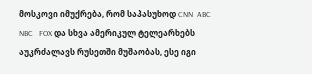მოსკოვი იმუქრება, რომ საპასუხოდ CNN  ABC   NBC   FOX და სხვა ამერიკულ ტელეარხებს აუკრძალავს რუსეთში მუშაობას, ესე იგი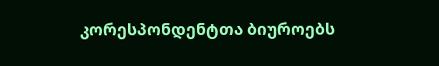კორესპონდენტთა ბიუროებს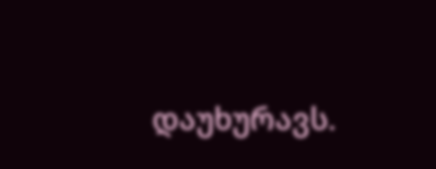დაუხურავს.